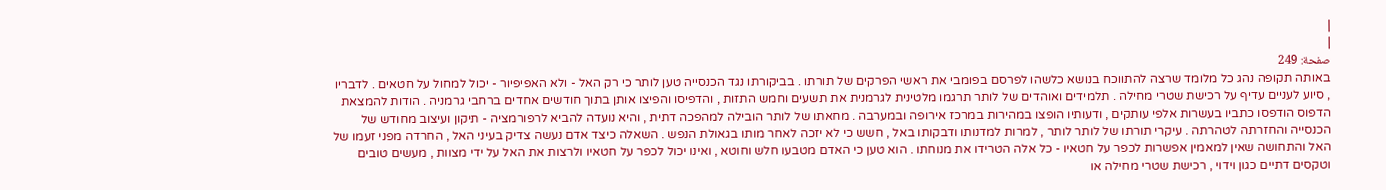|
|
صفحة: 249
באותה תקופה נהג כל מלומד שרצה להתווכח בנושא כלשהו לפרסם בפומבי את ראשי הפרקים של תורתו . בביקורתו נגד הכנסייה טען לותר כי רק האל - ולא האפיפיור - יכול למחול על חטאים . לדבריו , סיוע לעניים עדיף על רכישת שטרי מחילה . תלמידים ואוהדים של לותר תרגמו מלטינית לגרמנית את תשעים וחמש התזות , והדפיסו והפיצו אותן בתוך חודשים אחדים ברחבי גרמניה . הודות להמצאת הדפוס הודפסו כתביו בעשרות אלפי עותקים , ודעותיו הופצו במהירות במרכז אירופה ובמערבה . מחאתו של לותר הובילה למהפכה דתית , והיא נועדה להביא לרפורמציה - תיקון ועיצוב מחודש של הכנסייה והחזרתה לטהרתה . עיקרי תורתו של לותר לותר , למרות למדנותו ודבקותו באל , חשש כי לא יזכה לאחר מותו בגאולת הנפש . השאלה כיצד אדם נעשה צדיק בעיני האל , החרדה מפני זעמו של האל והתחושה שאין למאמין אפשרות לכפר על חטאיו - כל אלה הטרידו את מנוחתו . הוא טען כי האדם מטבעו חלש וחוטא , ואינו יכול לכפר על חטאיו ולרצות את האל על ידי מצוות , מעשים טובים וטקסים דתיים כגון וידוי , רכישת שטרי מחילה או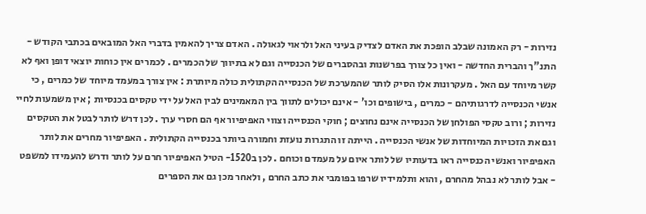נזירות - רק האמונה שבלב הופכת את האדם לצדיק בעיני האל ולראוי לגאולה . האדם צריך להאמין בדברי האל המובאים בכתבי הקודש - התנ"ך והברית החדשה - ואין כל צורך בפרשנות ובהסברים של הכנסייה וגם לא בתיווך של הכמרים . לכמרים אין כוחות יוצאי דופן ואף לא קשר מיוחד עם האל . מעקרונות אלו הסיק לותר שהמערכת של הכנסייה הקתולית כולה מיותרת : אין צורך במעמד מיוחד של כמרים , כי אנשי הכנסייה לדרגותיהם - כמרים , בישופים וכו' - אינם יכולים לתווך בין המאמינים לבין האל על ידי טקסים בכנסיות ; אין משמעות לחיי נזירות ; ורוב טקסי הפולחן של הכנסייה אינם נחוצים ; חוקי הכנסייה וצווי האפיפיור אף הם חסרי ערך . לכן דרש לותר לבטל את הטקסים וגם את הזכויות המיוחדות של אנשי הכנסייה . הייתה זו התגרות נועזת וחמורה ביותר בכנסייה הקתולית . האפיפיור מחרים את לותר האפיפיור ואנשי הכנסייה ראו בדעותיו של לותר איום על מעמדם וכוחם . לכן ב1520- הטיל האפיפיור חרם על לותר ודרש להעמידו למשפט - אבל לותר לא נבהל מהחרם , והוא ותלמידיו שרפו בפומבי את כתב החרם , ולאחר מכן גם את הספרים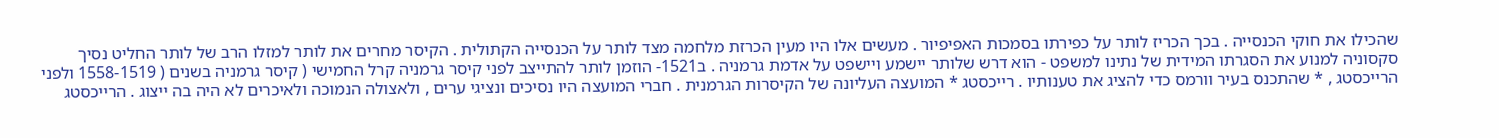שהכילו את חוקי הכנסייה . בכך הכריז לותר על כפירתו בסמכות האפיפיור . מעשים אלו היו מעין הכרזת מלחמה מצד לותר על הכנסייה הקתולית . הקיסר מחרים את לותר למזלו הרב של לותר החליט נסיך סקסוניה למנוע את הסגרתו המידית של נתינו למשפט - הוא דרש שלותר יישמע ויישפט על אדמת גרמניה . ב1521- הוזמן לותר להתייצב לפני קיסר גרמניה קרל החמישי ( קיסר גרמניה בשנים ( 1558-1519 ולפני הרייכסטג , * שהתכנס בעיר וורמס כדי להציג את טענותיו . רייכסטג * המועצה העליונה של הקיסרות הגרמנית . חברי המועצה היו נסיכים ונציגי ערים , ולאצולה הנמוכה ולאיכרים לא היה בה ייצוג . הרייכסטג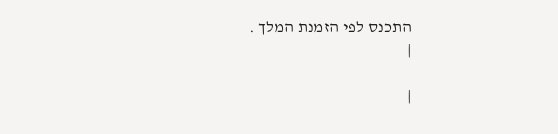התכנס לפי הזמנת המלך .
|

|